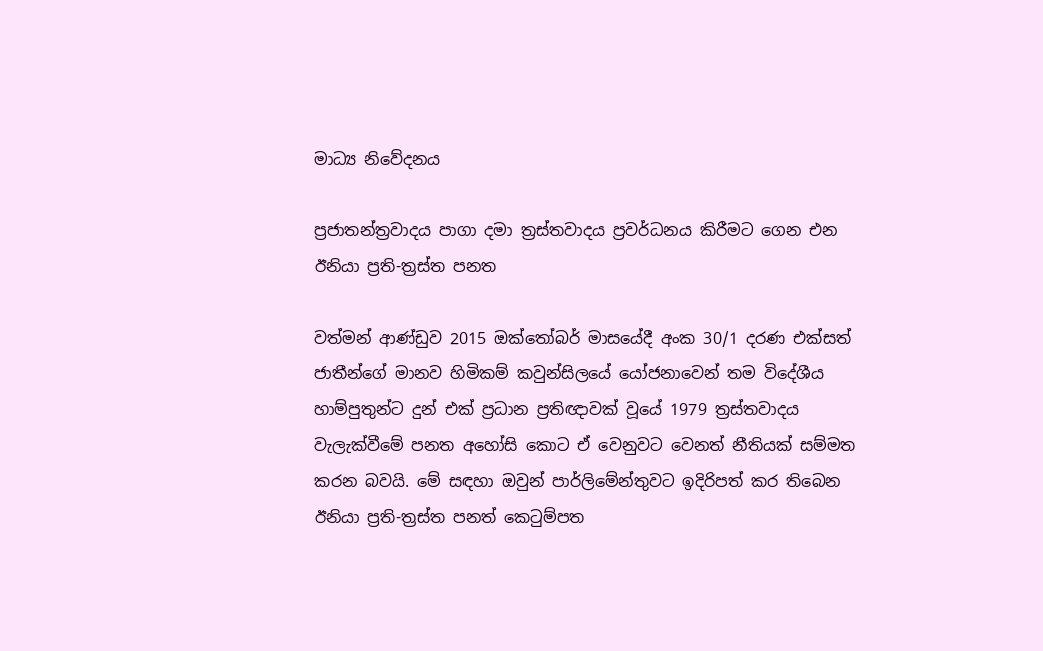මාධ්‍ය නිවේදනය

ප්‍රජාතන්ත්‍රවාදය පාගා දමා ත්‍රස්තවාදය ප්‍රවර්ධනය කිරීමට ගෙන එන ඊනියා ප්‍රති-ත්‍රස්ත පනත

වත්මන් ආණ්ඩුව 2015 ඔක්තෝබර් මාසයේදී අංක 30/1 දරණ එක්සත් ජාතීන්ගේ මානව හිමිකම් කවුන්සිලයේ යෝජනාවෙන් තම විදේශීය හාම්පුතුන්ට දුන් එක් ප්‍රධාන ප්‍රතිඥාවක් වූයේ 1979 ත්‍රස්තවාදය
වැලැක්වීමේ පනත අහෝසි කොට ඒ වෙනුවට වෙනත් නීතියක් සම්මත කරන බවයි. මේ සඳහා ඔවුන් පාර්ලිමේන්තුවට ඉදිරිපත් කර තිබෙන ඊනියා ප්‍රති-ත්‍රස්ත පනත් කෙටුම්පත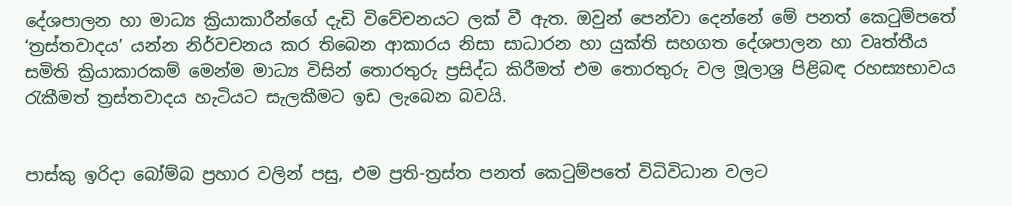දේශපාලන හා මාධ්‍ය ක්‍රියාකාරීන්ගේ දැඩි විවේචනයට ලක් වී ඇත. ඔවුන් පෙන්වා දෙන්නේ මේ පනත් කෙටුම්පතේ ‘ත්‍රස්තවාදය’ යන්න නිර්වචනය කර තිබෙන ආකාරය නිසා සාධාරන හා යුක්ති සහගත දේශපාලන හා වෘත්තීය සමිති ක්‍රියාකාරකම් මෙන්ම මාධ්‍ය විසින් තොරතුරු ප්‍රසිද්ධ කිරීමත් එම තොරතුරු වල මූලාශ්‍ර පිළිබඳ රහස්‍යභාවය රැකීමත් ත්‍රස්තවාදය හැටියට සැලකීමට ඉඩ ලැබෙන බවයි.


පාස්කු ඉරිදා බෝම්බ ප්‍රහාර වලින් පසු, එම ප්‍රති-ත්‍රස්ත පනත් කෙටුම්පතේ විධිවිධාන වලට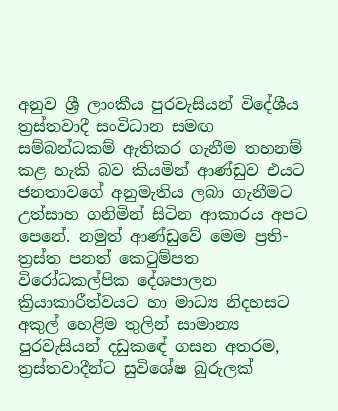අනුව ශ්‍රී ලාංකීය පුරවැසියන් විදේශීය ත්‍රස්තවාදී සංවිධාන සමඟ සම්බන්ධකම් ඇතිකර ගැනීම තහනම් කළ හැකි බව කියමින් ආණ්ඩුව එයට ජනතාවගේ අනුමැතිය ලබා ගැනීමට උත්සාහ ගනිමින් සිටින ආකාරය අපට පෙනේ. නමුත් ආණ්ඩුවේ මෙම ප්‍රති-ත්‍රස්ත පනත් කෙටුම්පත විරෝධකල්පික දේශපාලන ක්‍රියාකාරීත්වයට හා මාධ්‍ය නිදහසට අකුල් හෙළිම තුලින් සාමාන්‍ය පුරවැසියන් දඩුකඳේ ගසන අතරම, ත්‍රස්තවාදීන්ට සුවිශේෂ බුරුලක්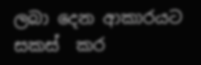ලබා දෙන ආකාරයට සකස්  කර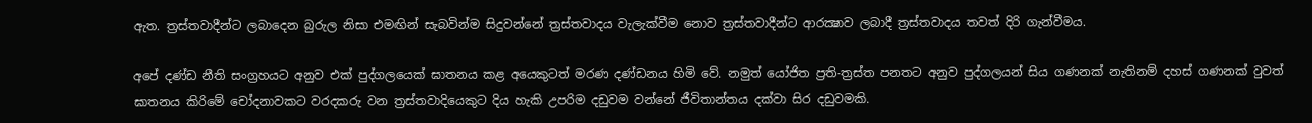ඇත. ත්‍රස්තවාදීන්ට ලබාදෙන බුරුල නිසා එමඟින් සැබවින්ම සිදුවන්නේ ත්‍රස්තවාදය වැලැක්වීම නොව ත්‍රස්තවාදීන්ට ආරක්‍ෂාව ලබාදී ත්‍රස්තවාදය තවත් දිරි ගැන්වීමය.

අපේ දණ්ඩ නීති සංග්‍රහයට අනුව එක් පුද්ගලයෙක් ඝාතනය කළ අයෙකුටත් මරණ දණ්ඩනය හිමි වේ. නමුත් යෝජිත ප්‍රති-ත්‍රස්ත පනතට අනුව පුද්ගලයන් සිය ගණනක් නැතිනම් දහස් ගණනක් වුවත් ඝාතනය කිරිමේ චෝදනාවකට වරදකරු වන ත්‍රස්තවාදියෙකුට දිය හැකි උපරිම දඩුවම වන්නේ ජීවිතාන්තය දක්වා සිර දඩුවමකි.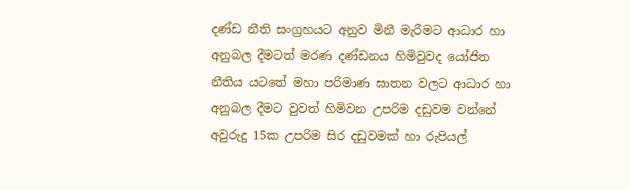දණ්ඩ නීති සංග්‍රහයට අනුව මිනී මැරීමට ආධාර හා අනුබල දීමටත් මරණ දණ්ඩනය හිමිවුවද යෝජිත නීතිය යටතේ මහා පරිමාණ ඝාතන වලට ආධාර හා අනුබල දීමට වුවත් හිමිවන උපරිම දඩුවම වන්නේ අවුරුදු 15ක උපරිම සිර දඩුවමක් හා රුපියල්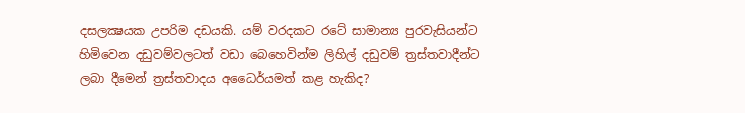දසලක්‍ෂයක උපරිම දඩයකි. යම් වරදකට රටේ සාමාන්‍ය පුරවැසියන්ට හිමිවෙන දඩුවම්වලටත් වඩා බෙහෙවින්ම ලිහිල් දඩුවම් ත්‍රස්තවාදීන්ට ලබා දීමෙන් ත්‍රස්තවාදය අධෛර්යමත් කළ හැකිද?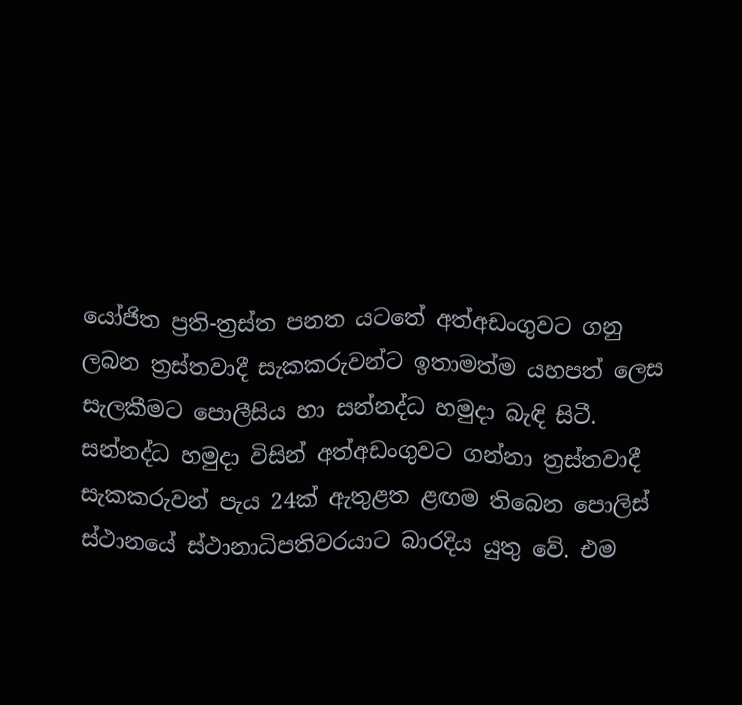යෝජිත ප්‍රති-ත්‍රස්ත පනත යටතේ අත්අඩංගුවට ගනු ලබන ත්‍රස්තවාදී සැකකරුවන්ට ඉතාමත්ම යහපත් ලෙස සැලකීමට පොලීසිය හා සන්නද්ධ හමුදා බැඳි සිටී. සන්නද්ධ හමුදා විසින් අත්අඩංගුවට ගන්නා ත්‍රස්තවාදී සැකකරුවන් පැය 24ක් ඇතුළත ළඟම තිබෙන පොලිස් ස්ථානයේ ස්ථානාධිපතිවරයාට බාරදිය යුතු වේ. එම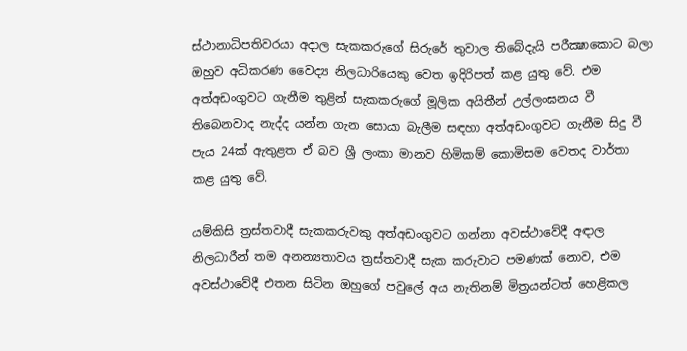ස්ථානාධිපතිවරයා අදාල සැකකරුගේ සිරුරේ තුවාල තිබේදැයි පරීක්‍ෂාකොට බලා ඔහුව අධිකරණ වෛද්‍ය නිලධාරියෙකු වෙත ඉදිරිපත් කළ යුතු වේ. එම අත්අඩංගුවට ගැනීම තුළින් සැකකරුගේ මූලික අයිතීන් උල්ලංඝනය වී තිබෙනවාද නැද්ද යන්න ගැන සොයා බැලීම සඳහා අත්අඩංගුවට ගැනීම සිදු වී පැය 24ක් ඇතුළත ඒ බව ශ්‍රී ලංකා මානව හිමිකම් කොමිසම වෙතද වාර්තා කළ යුතු වේ.

යම්කිසි ත්‍රස්තවාදී සැකකරුවකු අත්අඩංගුවට ගන්නා අවස්ථාවේදී අඳාල නිලධාරීන් තම අනන්‍යතාවය ත්‍රස්තවාදී සැක කරුවාට පමණක් නොව, එම අවස්ථාවේදී එතන සිටින ඔහුගේ පවුලේ අය නැතිනම් මිත්‍රයන්ටත් හෙළිකල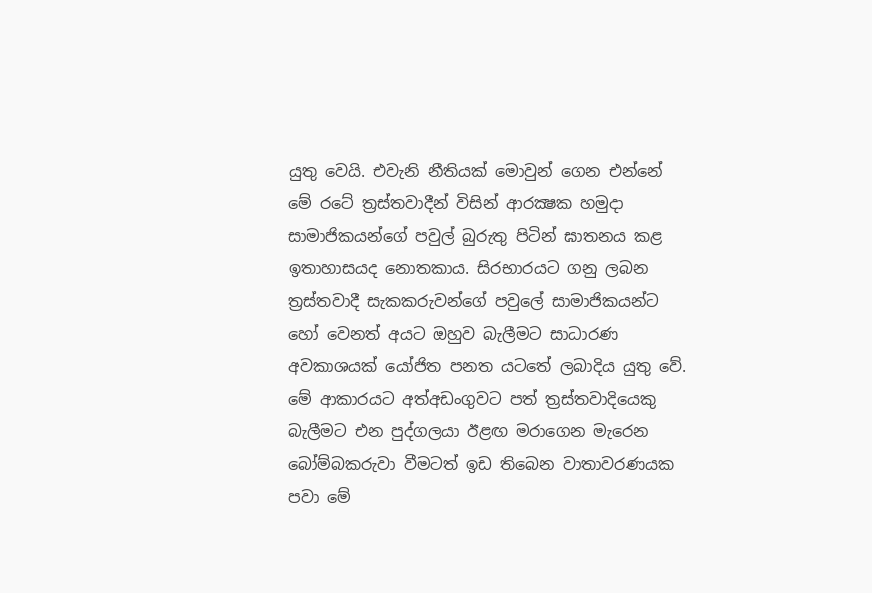යුතු වෙයි. එවැනි නීතියක් මොවුන් ගෙන එන්නේ මේ රටේ ත්‍රස්තවාදීන් විසින් ආරක්‍ෂක හමුදා සාමාජිකයන්ගේ පවුල් බුරුතු පිටින් ඝාතනය කළ ඉතාහාසයද නොතකාය. සිරභාරයට ගනු ලබන ත්‍රස්තවාදී සැකකරුවන්ගේ පවුලේ සාමාජිකයන්ට හෝ වෙනත් අයට ඔහුව බැලීමට සාධාරණ අවකාශයක් යෝජිත පනත යටතේ ලබාදිය යුතු වේ. මේ ආකාරයට අත්අඩංගුවට පත් ත්‍රස්තවාදියෙකු බැලීමට එන පුද්ගලයා ඊළඟ මරාගෙන මැරෙන බෝම්බකරුවා වීමටත් ඉඩ තිබෙන වාතාවරණයක පවා මේ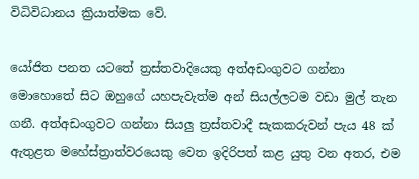විධිවිධානය ක්‍රියාත්මක වේ.

යෝජිත පනත යටතේ ත්‍රස්තවාදියෙකු අත්අඩංගුවට ගන්නා මොහොතේ සිට ඔහුගේ යහපැවැත්ම අන් සියල්ලටම වඩා මුල් තැන ගනී. අත්අඩංගුවට ගන්නා සියලු ත්‍රස්තවාදී සැකකරුවන් පැය 48 ක් ඇතුළත මහේස්ත්‍රාත්වරයෙකු වෙත ඉදිරිපත් කළ යුතු වන අතර, එම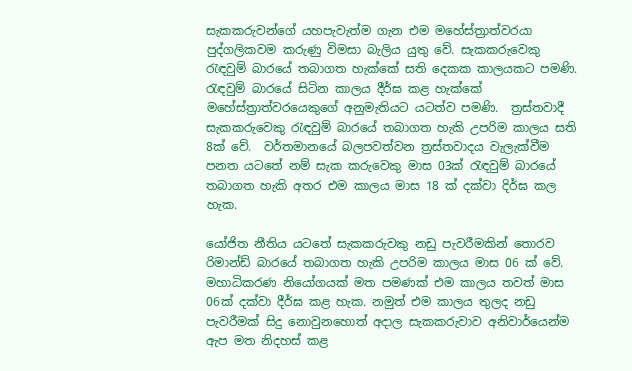සැකකරුවන්ගේ යහපැවැත්ම ගැන එම මහේස්ත්‍රාත්වරයා පුද්ගලිකවම කරුණු විමසා බැලිය යුතු වේ. සැකකරුවෙකු රැඳවුම් බාරයේ තබාගත හැක්කේ සති දෙකක කාලයකට පමණි. රැඳවුම් බාරයේ සිටින කාලය දීර්ඝ කළ හැක්කේ මහේස්ත්‍රාත්වරයෙකුගේ අනුමැතියට යටත්ව පමණි.  ත්‍රස්තවාදී සැකකරුවෙකු රැඳවුම් බාරයේ තබාගත හැකි උපරිම කාලය සති 8ක් වේ.  වර්තමානයේ බලපවත්වන ත්‍රස්තවාදය වැලැක්වීම පනත යටතේ නම් සැක කරුවෙකු මාස 03ක් රැඳවුම් බාරයේ තබාගත හැකි අතර එම කාලය මාස 18 ක් දක්වා දිර්ඝ කල හැක.

යෝජිත නීතිය යටතේ සැකකරුවකු නඩු පැවරීමකින් තොරව රිමාන්ඩ් බාරයේ තබාගත හැකි උපරිම කාලය මාස 06 ක් වේ. මහාධිකරණ නියෝගයක් මත පමණක් එම කාලය තවත් මාස 06ක් දක්වා දීර්ඝ කළ හැක. නමුත් එම කාලය තුලද නඩු පැවරීමක් සිදු නොවුනහොත් අදාල සැකකරුවාව අනිවාර්යෙන්ම ඇප මත නිදහස් කළ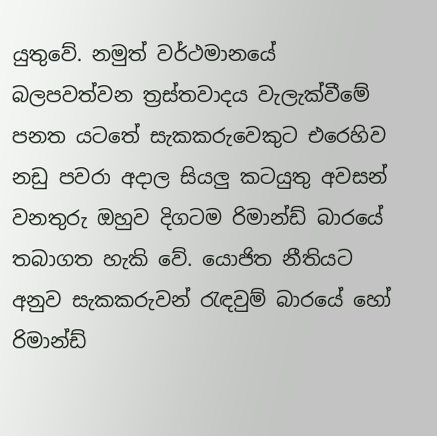යුතුවේ. නමුත් වර්ථමානයේ බලපවත්වන ත්‍රස්තවාදය වැලැක්වීමේ පනත යටතේ සැකකරුවෙකුට එරෙහිව නඩු පවරා අදාල සියලු කටයුතු ‍අවසන් වනතුරු ඔහුව දිගටම රිමාන්ඩ් බාරයේ තබාගත හැකි වේ. යොජිත නීතියට අනුව සැකකරුවන් රැඳවුම් බාරයේ හෝ රිමාන්ඩ්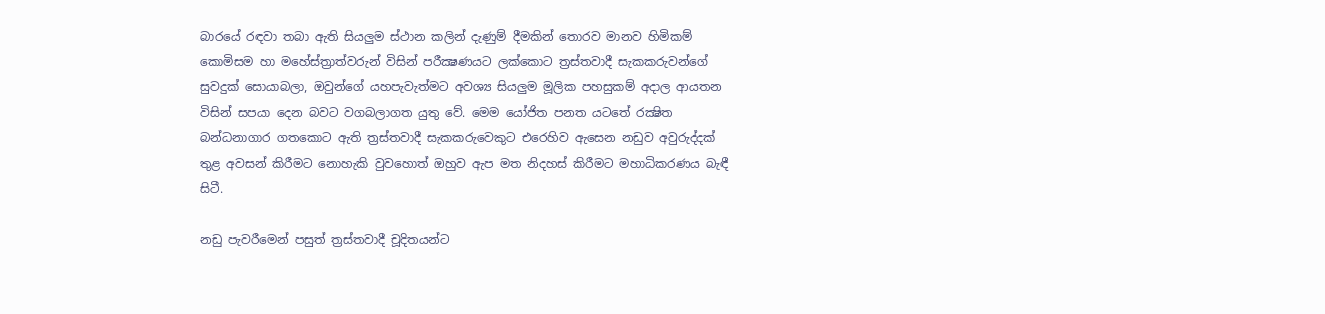බාරයේ රඳවා තබා ඇති සියලුම ස්ථාන කලින් දැණුම් දීමකින් තොරව මානව හිමිකම් කොමිසම හා මහේස්ත්‍රාත්වරුන් විසින් පරීක්‍ෂණයට ලක්කොට ත්‍රස්තවාදී සැකකරුවන්ගේ සුවදුක් සොයාබලා, ඔවුන්ගේ යහපැවැත්මට අවශ්‍ය සියලුම මූලික පහසුකම් අදාල ආයතන විසින් සපයා දෙන බවට වගබලාගත යුතු වේ. මෙම යෝජිත පනත යටතේ රක්‍ෂිත බන්ධනාගාර ගතකොට ඇති ත්‍රස්තවාදී සැකකරුවෙකුට එරෙහිව ඇසෙන නඩුව අවුරුද්දක් තුළ අවසන් කිරීමට නොහැකි වුවහොත් ඔහුව ඇප මත නිදහස් කිරීමට මහාධිකරණය බැඳී සිටී.

නඩු පැවරීමෙන් පසුත් ත්‍රස්තවාදී චූදිතයන්ට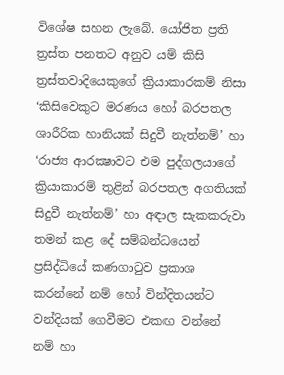විශේෂ සහන ලැබේ. යෝජිත ප්‍රති ත්‍රස්ත පනතට අනුව යම් කිසි ත්‍රස්තවාදියෙකුගේ ක්‍රියාකාරකම් නිසා ‘කිසිවෙකුට මරණය හෝ බරපතල ශාරීරික හානියක් සිදුවී නැත්නම්’ හා ‘රාජ්‍ය ආරක්‍ෂාවට එම පුද්ගලයාගේ ක්‍රියාකාරම් තුළින් බරපතල අගතියක් සිදුවී නැත්නම්’ හා අඳාල සැකකරුවා තමන් කළ දේ සම්බන්ධයෙන් ප්‍රසිද්ධියේ කණගාටුව ප්‍රකාශ කරන්නේ නම් හෝ වින්දිතයන්ට වන්දියක් ගෙවීමට එකඟ වන්නේ නම් හා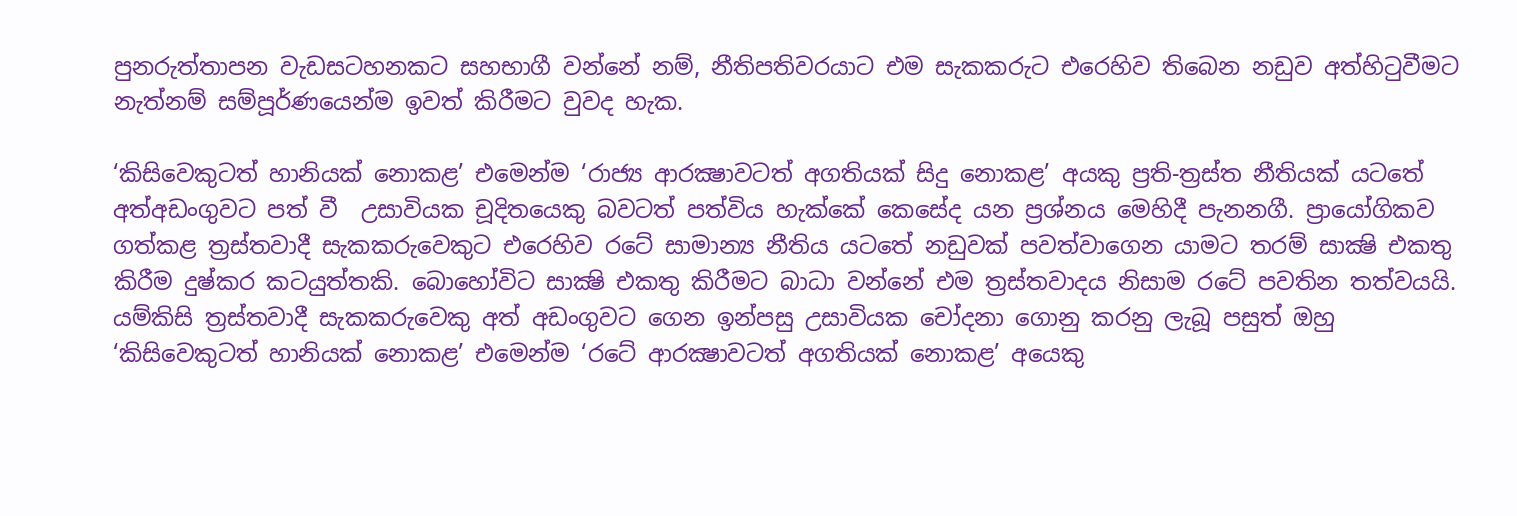පුනරුත්තාපන වැඩසටහනකට සහභාගී වන්නේ නම්, නීතිපතිවරයාට එම සැකකරුට එරෙහිව තිබෙන නඩුව අත්හිටුවීමට නැත්නම් සම්පූර්ණයෙන්ම ඉවත් කිරීමට වුවද හැක.

‘කිසිවෙකුටත් හානියක් නොකළ’ එමෙන්ම ‘රාජ්‍ය ආරක්‍ෂාවටත් අගතියක් සිදු නොකළ’ අයකු ප්‍රති-ත්‍රස්ත නීතියක් යටතේ අත්අඩංගුවට පත් වී  උසාවියක චූදිතයෙකු බවටත් පත්විය හැක්කේ කෙසේද යන ප්‍රශ්නය මෙහිදී පැනනගී. ප්‍රායෝගිකව ගත්කළ ත්‍රස්තවාදී සැකකරුවෙකුට එරෙහිව රටේ සාමාන්‍ය නීතිය යටතේ නඩුවක් පවත්වාගෙන යාමට තරම් සාක්‍ෂි එකතු කිරීම දුෂ්කර කටයුත්තකි. බොහෝවිට සාක්‍ෂි එකතු කිරීමට බාධා වන්නේ එම ත්‍රස්තවාදය නිසාම රටේ පවතින තත්වයයි. යම්කිසි ත්‍රස්තවාදී සැකකරුවෙකු අත් අඩංගුවට ගෙන ඉන්පසු උසාවියක චෝදනා ගොනු කරනු ලැබූ පසුත් ඔහු ‘කිසිවෙකුටත් හානියක් නොකළ’ එමෙන්ම ‘රටේ ආරක්‍ෂාවටත් අගතියක් නොකළ’ අයෙකු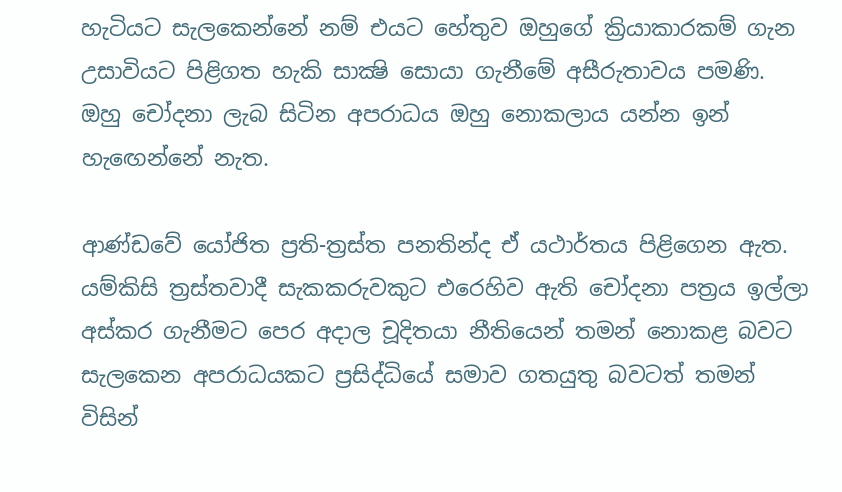හැටියට සැලකෙන්නේ නම් එයට හේතුව ඔහුගේ ක්‍රියාකාරකම් ගැන උසාවියට පිළිගත හැකි සාක්‍ෂි සොයා ගැනීමේ අසීරුතාවය පමණි. ඔහු චෝදනා ලැබ සිටින අපරාධය ඔහු නොකලාය යන්න ඉන් හැඟෙන්නේ නැත.

ආණ්ඩවේ යෝජිත ප්‍රති-ත්‍රස්ත පනතින්ද ඒ යථාර්තය පිළිගෙන ඇත. යම්කිසි ත්‍රස්තවාදී සැකකරුවකුට එරෙහිව ඇති චෝදනා පත්‍රය ඉල්ලා අස්කර ගැනීමට පෙර අදාල චූදිතයා නීතියෙන් තමන් නොකළ බවට සැලකෙන අපරාධයකට ප්‍රසිද්ධියේ සමාව ගතයුතු බවටත් තමන් විසින්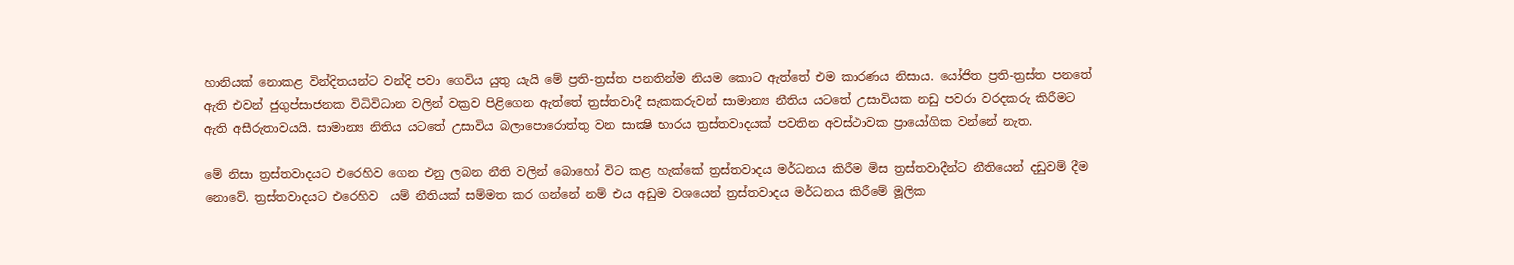හානියක් නොකළ වින්දිතයන්ට වන්දි පවා ගෙවිය යුතු යැයි මේ ප්‍රති-ත්‍රස්ත පනතින්ම නියම කොට ඇත්තේ එම කාරණය නිසාය. යෝජිත ප්‍රති-ත්‍රස්ත පනතේ ඇති එවන් ජුගුප්සාජනක විධිවිධාන වලින් වක්‍රව පිළිගෙන ඇත්තේ ත්‍රස්තවාදී සැකකරුවන් සාමාන්‍ය නීතිය යටතේ උසාවියක නඩු පවරා වරදකරු කිරීමට ඇති අසීරුතාවයයි. සාමාන්‍ය නිතිය යටතේ උසාවිය බලාපොරොත්තු වන සාක්‍ෂි භාරය ත්‍රස්තවාදයක් පවතින අවස්ථාවක ප්‍රායෝගික වන්නේ නැත.

මේ නිසා ත්‍රස්තවාදයට එරෙහිව ගෙන එනු ලබන නීති වලින් බොහෝ විට කළ හැක්කේ ත්‍රස්තවාදය මර්ධනය කිරීම මිස ත්‍රස්තවාදීන්ට නීතියෙන් දඩුවම් දීම නොවේ. ත්‍රස්තවාදයට එරෙහිව  යම් නීතියක් සම්මත කර ගන්නේ නම් එය අඩුම වශයෙන් ත්‍රස්තවාදය මර්ධනය කිරීමේ මූලික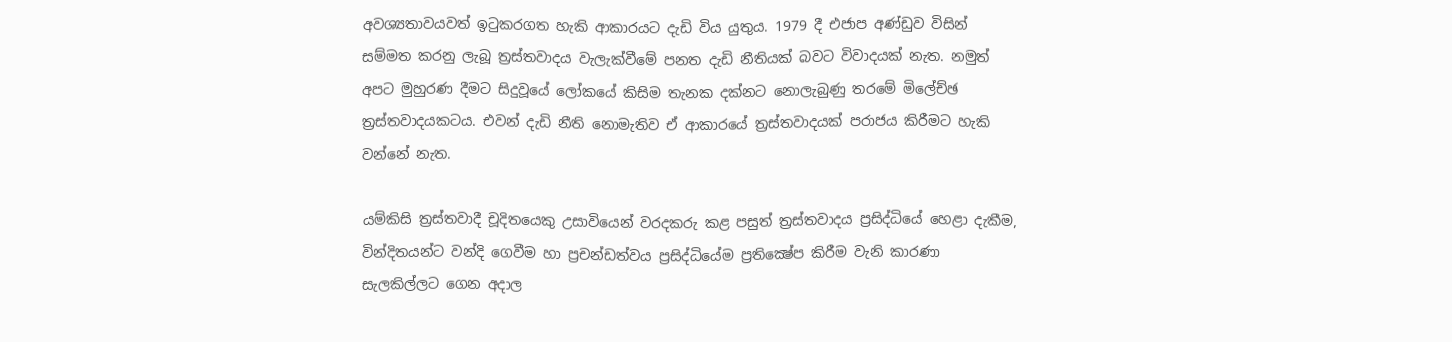අවශ්‍යතාවයවත් ඉටුකරගත හැකි ආකාරයට දැඩි විය යුතුය. 1979 දී එජාප අණ්ඩුව විසින් සම්මත කරනු ලැබූ ත්‍රස්තවාදය වැලැක්වීමේ පනත දැඩි නීතියක් බවට විවාදයක් නැත. නමුත් අපට මුහුරණ දීමට සිදුවූයේ ලෝකයේ කිසිම තැනක දක්නට නොලැබුණු තරමේ මිලේච්ඡ ත්‍රස්තවාදයකටය. එවන් දැඩි නීති නොමැතිව ඒ ආකාරයේ ත්‍රස්තවාදයක් පරාජය කිරීමට හැකි වන්නේ නැත.

යම්කිසි ත්‍රස්තවාදී චූදිතයෙකු උසාවියෙන් වරදකරු කළ පසුත් ත්‍රස්තවාදය ප්‍රසිද්ධියේ හෙළා දැකීම, වින්දිතයන්ට වන්දි ගෙවීම හා ප්‍රචන්ඩත්වය ප්‍රසිද්ධියේම ප්‍රතික්‍ෂේප කිරීම වැනි කාරණා සැලකිල්ලට ගෙන අදාල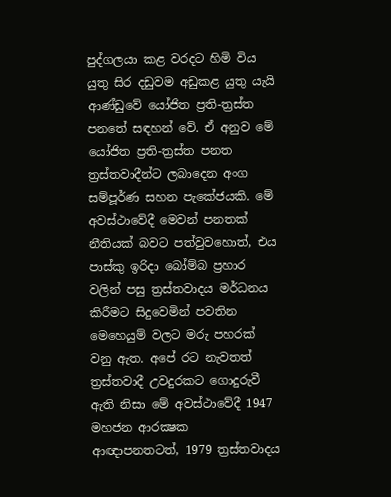පුද්ගලයා කළ වරදට හිමි විය යුතු සිර දඩුවම අඩුකළ යුතු යැයි ආණ්ඩුවේ යෝජිත ප්‍රති-ත්‍රස්ත පනතේ සඳහන් වේ. ඒ අනුව මේ යෝජිත ප්‍රති-ත්‍රස්ත පනත ත්‍රස්තවාදීන්ට ලබාදෙන අංග සම්පූර්ණ සහන පැකේජයකි. මේ අවස්ථාවේදී මෙවන් පනතක් නීතියක් බවට පත්වුවහොත්, එය පාස්කු ඉරිදා බෝම්බ ප්‍රහාර වලින් පසු ත්‍රස්තවාදය මර්ධනය කිරීමට සිදුවෙමින් පවතින මෙහෙයුම් වලට මරු පහරක් වනු ඇත. අපේ රට නැවතත් ත්‍රස්තවාදී උවදුරකට ගොදුරුවී ඇති නිසා මේ අවස්ථාවේදී 1947 මහජන ආරක්‍ෂක ආඥාපනතටත්, 1979 ත්‍රස්තවාදය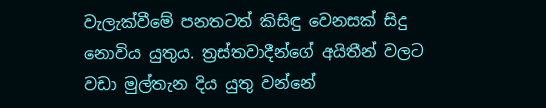වැලැක්වීමේ පනතටත් කිසිඳු වෙනසක් සිදු නොවිය යුතුය. ත්‍රස්තවාදීන්ගේ අයිතීන් වලට වඩා මුල්තැන දිය යුතු වන්නේ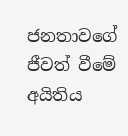ජනතාවගේ ජීවත් වීමේ අයිතිය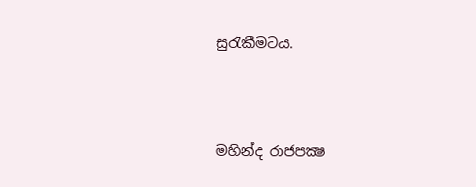සුරැකීමටය.



මහින්ද රාජපක්‍ෂ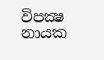විපක්‍ෂ නායක